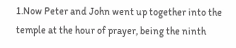1.Now Peter and John went up together into the temple at the hour of prayer, being the ninth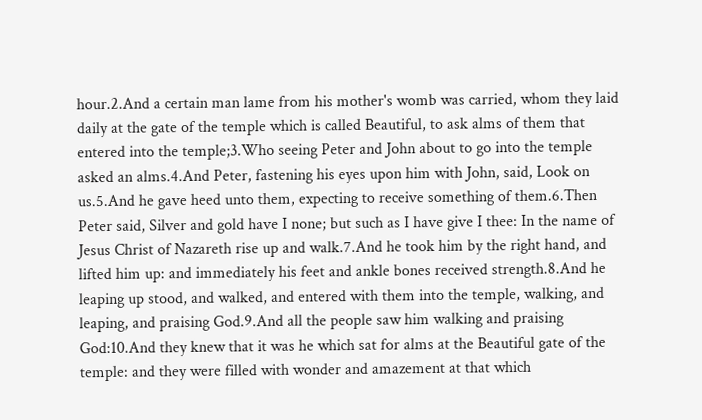hour.2.And a certain man lame from his mother's womb was carried, whom they laid daily at the gate of the temple which is called Beautiful, to ask alms of them that entered into the temple;3.Who seeing Peter and John about to go into the temple asked an alms.4.And Peter, fastening his eyes upon him with John, said, Look on us.5.And he gave heed unto them, expecting to receive something of them.6.Then Peter said, Silver and gold have I none; but such as I have give I thee: In the name of Jesus Christ of Nazareth rise up and walk.7.And he took him by the right hand, and lifted him up: and immediately his feet and ankle bones received strength.8.And he leaping up stood, and walked, and entered with them into the temple, walking, and leaping, and praising God.9.And all the people saw him walking and praising God:10.And they knew that it was he which sat for alms at the Beautiful gate of the temple: and they were filled with wonder and amazement at that which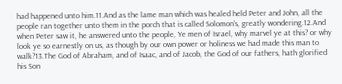had happened unto him.11.And as the lame man which was healed held Peter and John, all the people ran together unto them in the porch that is called Solomon's, greatly wondering.12.And when Peter saw it, he answered unto the people, Ye men of Israel, why marvel ye at this? or why look ye so earnestly on us, as though by our own power or holiness we had made this man to walk?13.The God of Abraham, and of Isaac, and of Jacob, the God of our fathers, hath glorified his Son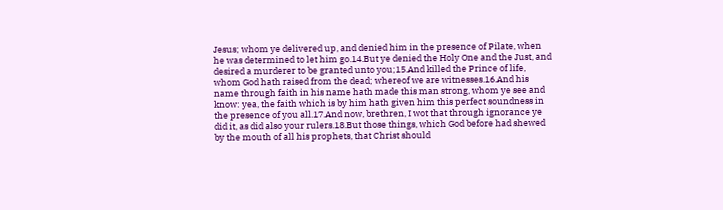Jesus; whom ye delivered up, and denied him in the presence of Pilate, when he was determined to let him go.14.But ye denied the Holy One and the Just, and desired a murderer to be granted unto you;15.And killed the Prince of life, whom God hath raised from the dead; whereof we are witnesses.16.And his name through faith in his name hath made this man strong, whom ye see and know: yea, the faith which is by him hath given him this perfect soundness in the presence of you all.17.And now, brethren, I wot that through ignorance ye did it, as did also your rulers.18.But those things, which God before had shewed by the mouth of all his prophets, that Christ should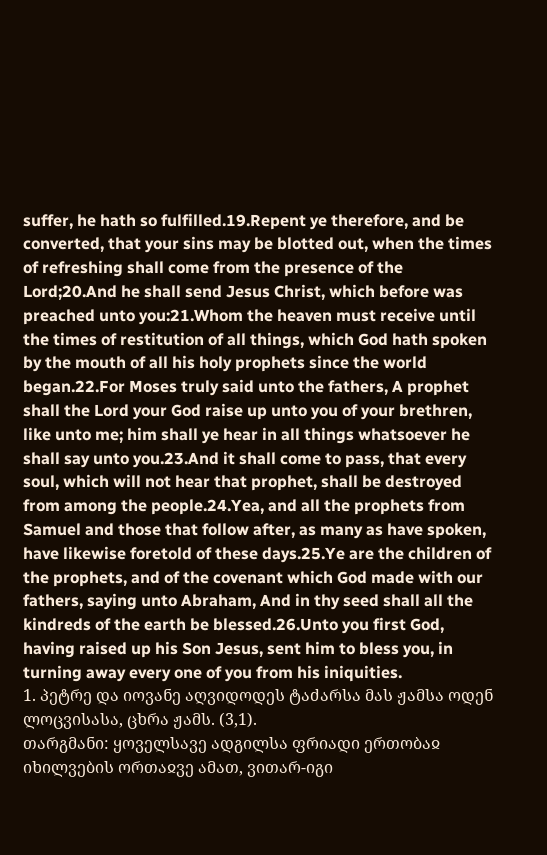suffer, he hath so fulfilled.19.Repent ye therefore, and be converted, that your sins may be blotted out, when the times of refreshing shall come from the presence of the Lord;20.And he shall send Jesus Christ, which before was preached unto you:21.Whom the heaven must receive until the times of restitution of all things, which God hath spoken by the mouth of all his holy prophets since the world began.22.For Moses truly said unto the fathers, A prophet shall the Lord your God raise up unto you of your brethren, like unto me; him shall ye hear in all things whatsoever he shall say unto you.23.And it shall come to pass, that every soul, which will not hear that prophet, shall be destroyed from among the people.24.Yea, and all the prophets from Samuel and those that follow after, as many as have spoken, have likewise foretold of these days.25.Ye are the children of the prophets, and of the covenant which God made with our fathers, saying unto Abraham, And in thy seed shall all the kindreds of the earth be blessed.26.Unto you first God, having raised up his Son Jesus, sent him to bless you, in turning away every one of you from his iniquities.
1. პეტრე და იოვანე აღვიდოდეს ტაძარსა მას ჟამსა ოდენ ლოცვისასა, ცხრა ჟამს. (3,1).
თარგმანი: ყოველსავე ადგილსა ფრიადი ერთობაჲ იხილვების ორთაჲვე ამათ, ვითარ-იგი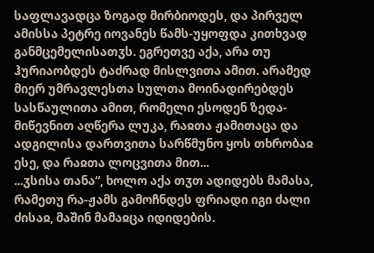საფლავადცა ზოგად მირბიოდეს, და პირველ ამისსა პეტრე იოვანეს წამს-უყოფდა კითხვად განმცემელისათჳს. ეგრეთვე აქა, არა თუ ჰურიაობდეს ტაძრად მისლვითა ამით. არამედ მიერ უმრავლესთა სულთა მოინადირებდეს სასწაულითა ამით, რომელი ესოდენ ზედა-მიწევნით აღწერა ლუკა, რაჲთა ჟამითაცა და ადგილისა დართვითა სარწმუნო ყოს თხრობაჲ ესე, და რაჲთა ლოცვითა მით...
...ჳსისა თანა“, ხოლო აქა თჳთ ადიდებს მამასა, რამეთუ რა-ჟამს გამოჩნდეს ფრიადი იგი ძალი ძისაჲ, მაშინ მამაჲცა იდიდების.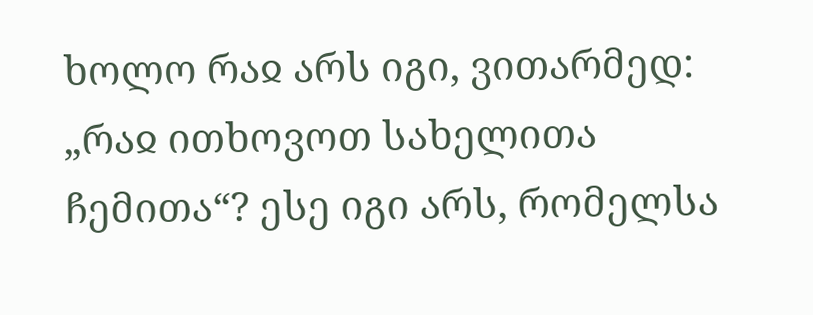ხოლო რაჲ არს იგი, ვითარმედ: „რაჲ ითხოვოთ სახელითა ჩემითა“? ესე იგი არს, რომელსა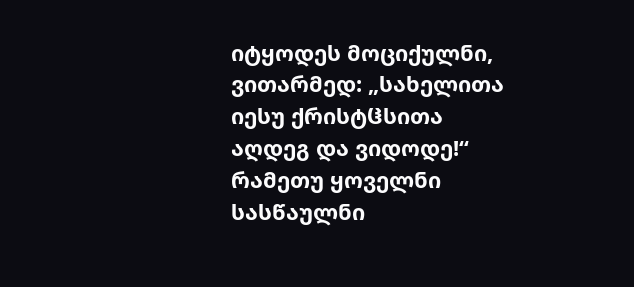იტყოდეს მოციქულნი, ვითარმედ: „სახელითა იესუ ქრისტჱსითა აღდეგ და ვიდოდე!“ რამეთუ ყოველნი სასწაულნი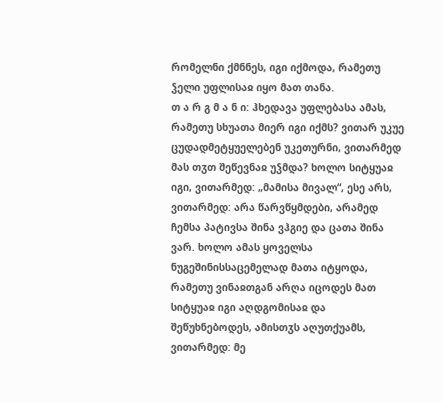რომელნი ქმნნეს, იგი იქმოდა, რამეთუ ჴელი უფლისაჲ იყო მათ თანა.
თ ა რ გ მ ა ნ ი: ჰხედავა უფლებასა ამას, რამეთუ სხუათა მიერ იგი იქმს? ვითარ უკუე ცუდადმეტყუელებენ უკეთურნი, ვითარმედ მას თჳთ შეწევნაჲ უჴმდა? ხოლო სიტყუაჲ იგი, ვითარმედ: „მამისა მივალ“, ესე არს, ვითარმედ: არა წარვწყმდები, არამედ ჩემსა პატივსა შინა ვჰგიე და ცათა შინა ვარ. ხოლო ამას ყოველსა ნუგეშინისსაცემელად მათა იტყოდა, რამეთუ ვინაჲთგან არღა იცოდეს მათ სიტყუაჲ იგი აღდგომისაჲ და შეწუხნებოდეს, ამისთჳს აღუთქუამს, ვითარმედ: მე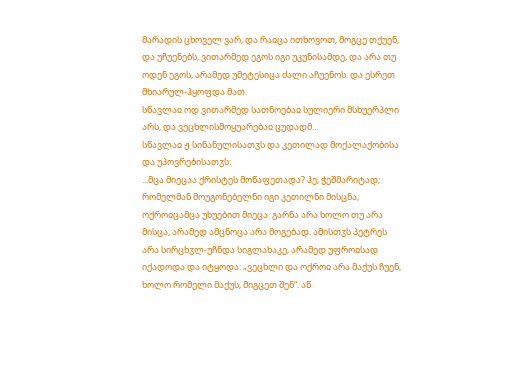მარადის ცხოველ ვარ, და რაჲცა ითხოვოთ, მოგცე თქუენ, და უჩუენებს, ვითარმედ ეგოს იგი უკუნისამდე, და არა თუ ოდენ ეგოს, არამედ უმეტესიცა ძალი აჩუენოს. და ესრეთ მხიარულ-ჰყოფდა მათ.
სწავლაჲ ოდ ვითარმედ სათნოებაჲ სულიერი მსხუერპლი არს, და ვეცხლისმოყუარებაჲ ცუდადმ...
სწავლაჲ ჟ სინანულისათჳს და კეთილად მოქალაქობისა და უპოვრებისათჳს:
...მცა მიეცაა ქრისტეს მოწაფეთადა? ჰე, ჭეშმარიტად; რომელმან მოუგონებელნი იგი კეთილნი მისცნა, ოქროჲცამცა უხუებით მიეცა. გარნა არა ხოლო თუ არა მისცა, არამედ ამცნოცა არა მოგებად. ამისთჳს პეტრეს არა სირცხჳლ-უჩნდა სიგლახაკე, არამედ უფროჲსად იქადოდა და იტყოდა: „ვეცხლი და ოქროჲ არა მაქუს ჩუენ, ხოლო რომელი მაქუს, მიგცეთ შენ“. აწ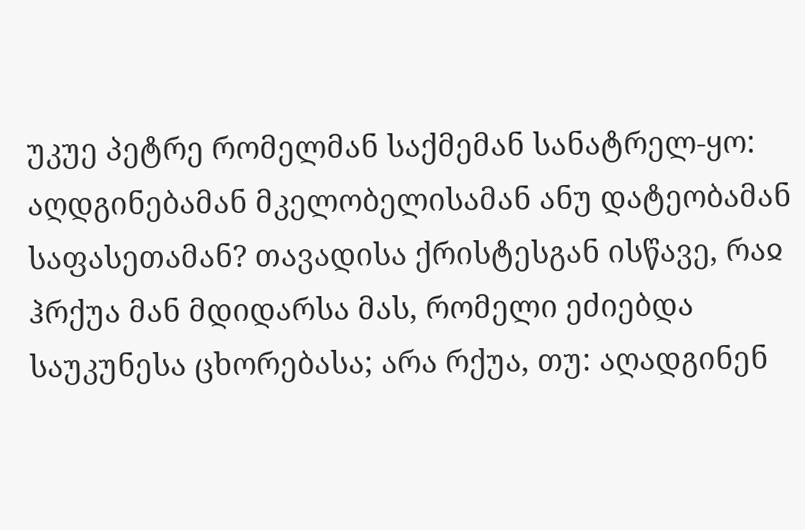უკუე პეტრე რომელმან საქმემან სანატრელ-ყო: აღდგინებამან მკელობელისამან ანუ დატეობამან საფასეთამან? თავადისა ქრისტესგან ისწავე, რაჲ ჰრქუა მან მდიდარსა მას, რომელი ეძიებდა საუკუნესა ცხორებასა; არა რქუა, თუ: აღადგინენ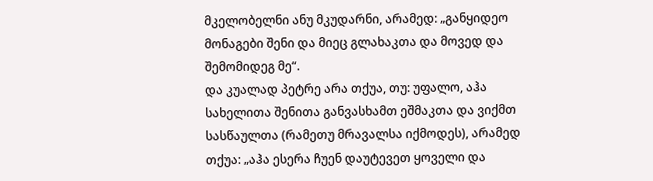მკელობელნი ანუ მკუდარნი, არამედ: „განყიდეო მონაგები შენი და მიეც გლახაკთა და მოვედ და შემომიდეგ მე“.
და კუალად პეტრე არა თქუა, თუ: უფალო, აჰა სახელითა შენითა განვასხამთ ეშმაკთა და ვიქმთ სასწაულთა (რამეთუ მრავალსა იქმოდეს), არამედ თქუა: „აჰა ესერა ჩუენ დაუტევეთ ყოველი და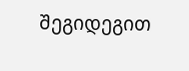შეგიდეგით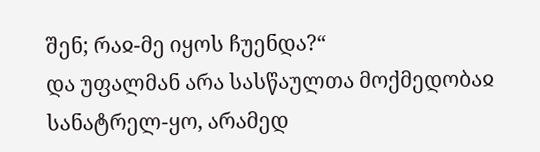შენ; რაჲ-მე იყოს ჩუენდა?“
და უფალმან არა სასწაულთა მოქმედობაჲ სანატრელ-ყო, არამედ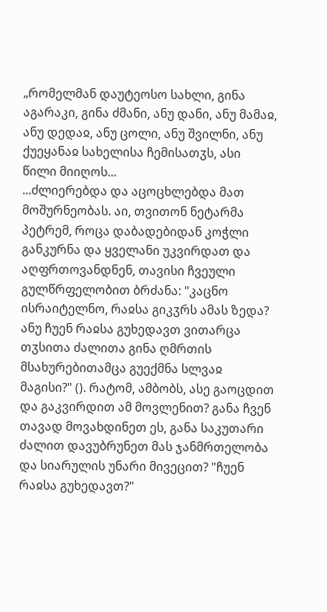„რომელმან დაუტეოსო სახლი, გინა აგარაკი, გინა ძმანი, ანუ დანი, ანუ მამაჲ, ანუ დედაჲ, ანუ ცოლი, ანუ შვილნი, ანუ ქუეყანაჲ სახელისა ჩემისათჳს, ასი წილი მიიღოს...
...ძლიერებდა და აცოცხლებდა მათ მოშურნეობას. აი, თვითონ ნეტარმა პეტრემ, როცა დაბადებიდან კოჭლი განკურნა და ყველანი უკვირდათ და აღფრთოვანდნენ, თავისი ჩვეული გულწრფელობით ბრძანა: "კაცნო ისრაიტელნო, რაჲსა გიკჳრს ამას ზედა? ანუ ჩუენ რაჲსა გუხედავთ ვითარცა თჳსითა ძალითა გინა ღმრთის მსახურებითამცა გუექმნა სლვაჲ მაგისი?" (). რატომ, ამბობს, ასე გაოცდით და გაკვირდით ამ მოვლენით? განა ჩვენ თავად მოვახდინეთ ეს, განა საკუთარი ძალით დავუბრუნეთ მას ჯანმრთელობა და სიარულის უნარი მივეცით? "ჩუენ რაჲსა გუხედავთ?"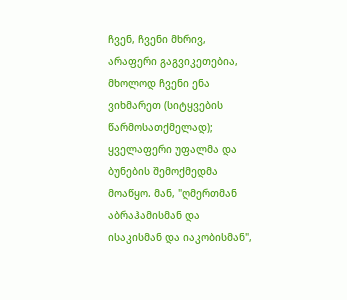ჩვენ, ჩვენი მხრივ, არაფერი გაგვიკეთებია, მხოლოდ ჩვენი ენა ვიხმარეთ (სიტყვების წარმოსათქმელად); ყველაფერი უფალმა და ბუნების შემოქმედმა მოაწყო. მან, "ღმერთმან აბრაჰამისმან და ისაკისმან და იაკობისმან",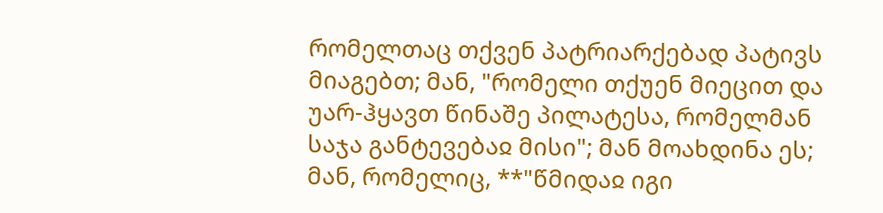რომელთაც თქვენ პატრიარქებად პატივს მიაგებთ; მან, "რომელი თქუენ მიეცით და უარ-ჰყავთ წინაშე პილატესა, რომელმან საჯა განტევებაჲ მისი"; მან მოახდინა ეს; მან, რომელიც, **"წმიდაჲ იგი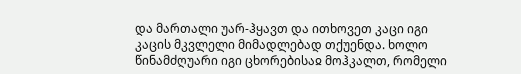და მართალი უარ-ჰყავთ და ითხოვეთ კაცი იგი კაცის მკვლელი მიმადლებად თქუენდა. ხოლო წინამძღუარი იგი ცხორებისაჲ მოჰკალთ, რომელი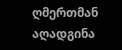ღმერთმან აღადგინა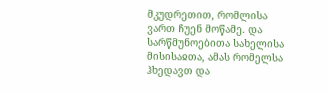მკუდრეთით, რომლისა ვართ ჩუენ მოწამე. და სარწმუნოებითა სახელისა მისისაჲთა, ამას რომელსა ჰხედავთ და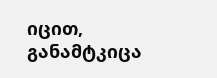იცით, განამტკიცა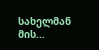სახელმან მის...